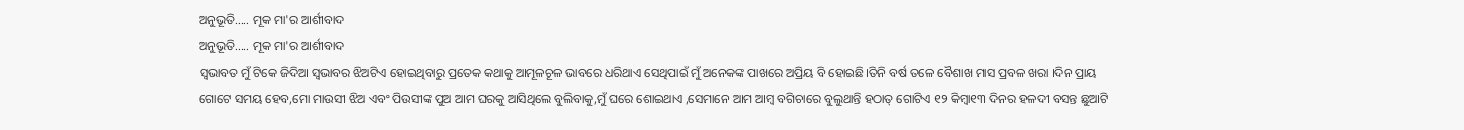ଅନୁଭୂତି..... ମୂକ ମା'ର ଆର୍ଶୀବାଦ
ଅନୁଭୂତି..... ମୂକ ମା'ର ଆର୍ଶୀବାଦ
ସ୍ବଭାବତ ମୁଁ ଟିକେ ଜିଦିଆ ସ୍ବଭାବର ଝିଅଟିଏ ହୋଇଥିବାରୁ ପ୍ରତେକ କଥାକୁ ଆମୂଳଚୂଳ ଭାବରେ ଧରିଥାଏ ସେଥିପାଇଁ ମୁଁ ଅନେକଙ୍କ ପାଖରେ ଅପ୍ରିୟ ବି ହୋଇଛି।ତିନି ବର୍ଷ ତଳେ ବୈଶାଖ ମାସ ପ୍ରବଳ ଖରା ।ଦିନ ପ୍ରାୟ ଗୋଟେ ସମୟ ହେବ,ମୋ ମାଉସୀ ଝିଅ ଏବଂ ପିଉସୀଙ୍କ ପୁଅ ଆମ ଘରକୁ ଆସିଥିଲେ ବୁଲିବାକୁ,ମୁଁ ଘରେ ଶୋଇଥାଏ ,ସେମାନେ ଆମ ଆମ୍ବ ବଗିଚାରେ ବୁଲୁଥାନ୍ତି ହଠାତ୍ ଗୋଟିଏ ୧୨ କିମ୍ବା୧୩ ଦିନର ହଳଦୀ ବସନ୍ତ ଛୁଆଟି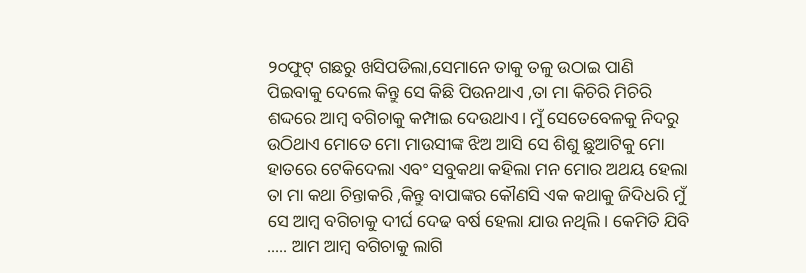୨୦ଫୁଟ୍ ଗଛରୁ ଖସିପଡିଲା,ସେମାନେ ତାକୁ ତଳୁ ଉଠାଇ ପାଣି ପିଇବାକୁ ଦେଲେ କିନ୍ତୁ ସେ କିଛି ପିଉନଥାଏ ,ତା ମା କିଚିରି ମିଚିରି ଶଦ୍ଦରେ ଆମ୍ବ ବଗିଚାକୁ କମ୍ପାଇ ଦେଉଥାଏ। ମୁଁ ସେତେବେଳକୁ ନିଦରୁ ଉଠିଥାଏ ମୋତେ ମୋ ମାଉସୀଙ୍କ ଝିଅ ଆସି ସେ ଶିଶୁ ଛୁଆଟିକୁ ମୋ ହାତରେ ଟେକିଦେଲା ଏବଂ ସବୁକଥା କହିଲା ମନ ମୋର ଅଥୟ ହେଲା ତା ମା କଥା ଚିନ୍ତାକରି ,କିନ୍ତୁ ବାପାଙ୍କର କୌଣସି ଏକ କଥାକୁ ଜିଦିଧରି ମୁଁ ସେ ଆମ୍ବ ବଗିଚାକୁ ଦୀର୍ଘ ଦେଢ ବର୍ଷ ହେଲା ଯାଉ ନଥିଲି। କେମିତି ଯିବି ..... ଆମ ଆମ୍ବ ବଗିଚାକୁ ଲାଗି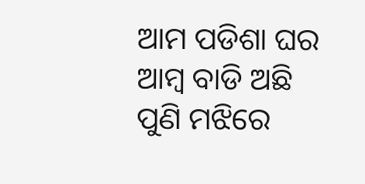ଆମ ପଡିଶା ଘର ଆମ୍ବ ବାଡି ଅଛି ପୁଣି ମଝିରେ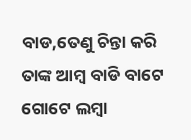ବାଡ,ତେଣୁ ଚିନ୍ତା କରି ତାଙ୍କ ଆମ୍ବ ବାଡି ବାଟେ ଗୋଟେ ଲମ୍ବା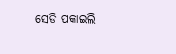ସେଡି ପକାଇଲି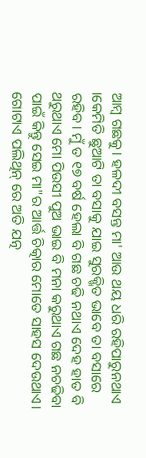ଆମ୍ବ ଗଛକୁ। ହଳଦୀ ବସନ୍ତ ମା' ଆଉ ଥୟ ଧରି ରହିପାରୁନଥାଏ ।କେମିତି ଛୁଆଟି ତା ବସାକୁ ଯାଇ ସୁରକ୍ଖିତ ଭାବେ ତା ବସାରେ ରହିବ। ମୁଁ ତ ୧୭ ବର୍ଷ ହେଲା ବି ଗଛ ଚଢି ନଥାଏ ଦେହ ହାତ ବି ଥରୁଥାଏ ମୋ ପିଉସୀ ପୁଅ ଭାଇ ବି ମନା କରୁଥାଏ ଗଛ ନଚଢିବା ପାଇଁ କିନ୍ତୁ ସେଇ ମା"ର ଆର୍ତ୍ତ ଚିତ୍କାର ମୋତେ ସାହସ ଦେଉଥାଏ। ଗୋଟାଏ ପଲିଥିନ୍ ରେ ଅତି ଯତ୍ନ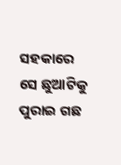ସହକାରେ ସେ ଛୁଆଟିକୁ ପୁରାଇ ଗଛ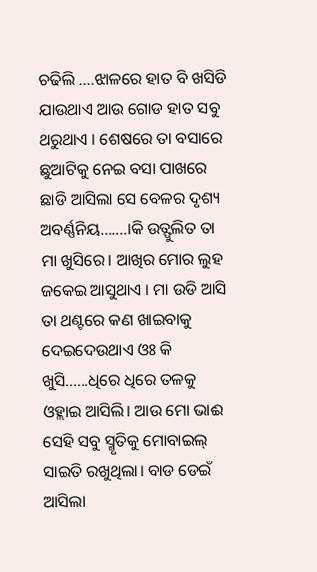ଚଢିଲି ....ଝାଳରେ ହାତ ବି ଖସିଡି ଯାଉଥାଏ ଆଉ ଗୋଡ ହାତ ସବୁ ଥରୁଥାଏ । ଶେଷରେ ତା ବସାରେ ଛୁଆଟିକୁ ନେଇ ବସା ପାଖରେ ଛାଡି ଆସିଲା ସେ ବେଳର ଦୃଶ୍ୟ ଅବର୍ଣ୍ଣନିୟ.......।କି ଉତ୍ଫୁଲିତ ତା ମା ଖୁସିରେ। ଆଖିର ମୋର ଲୁହ ଜକେଇ ଆସୁଥାଏ । ମା ଉଡି ଆସି ତା ଥଣ୍ଟରେ କଣ ଖାଇବାକୁ ଦେଇଦେଉଥାଏ ଓଃ କି ଖୁସି......ଧିରେ ଧିରେ ତଳକୁ ଓହ୍ଲାଇ ଆସିଲି। ଆଉ ମୋ ଭାଈ ସେହି ସବୁ ସ୍ମୃତିକୁ ମୋବାଇଲ୍ ସାଇତି ରଖୁଥିଲା। ବାଡ ଡେଇଁ ଆସିଲା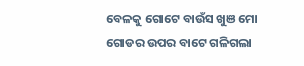ବେଳକୁ ଗୋଟେ ବାଉଁସ ଖୁଞ ମୋ ଗୋଡର ଉପର ବାଟେ ଗଳିଗଲା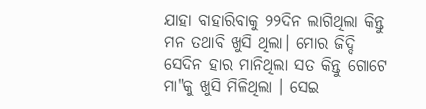ଯାହା ବାହାରିବାକୁ ୨୨ଦିନ ଲାଗିଥିଲା କିନ୍ତୁ ମନ ତଥାବି ଖୁସି ଥିଲା। ମୋର ଜିଦ୍ଦି ସେଦିନ ହାର ମାନିଥିଲା ସତ କିନ୍ତୁ ଗୋଟେ ମା"କୁ ଖୁସି ମିଳିଥିଲା । ସେଇ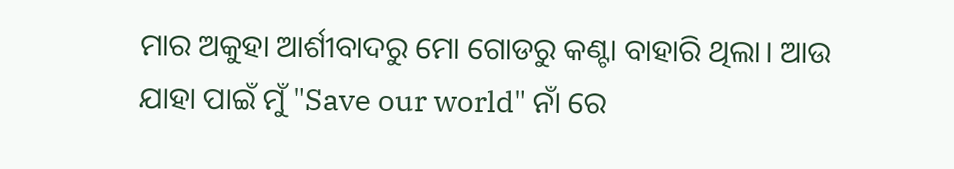ମାର ଅକୁହା ଆର୍ଶୀବାଦରୁ ମୋ ଗୋଡରୁ କଣ୍ଟା ବାହାରି ଥିଲା। ଆଉ ଯାହା ପାଇଁ ମୁଁ "Save our world" ନାଁ ରେ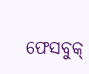ଫେସବୁକ୍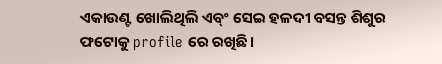ଏକାଉଣ୍ଟ ଖୋଲିଥିଲି ଏବ୍ଂ ସେଇ ହଳଦୀ ବସନ୍ତ ଶିଶୁର ଫଟୋକୁ profile ରେ ରଖିଛି।